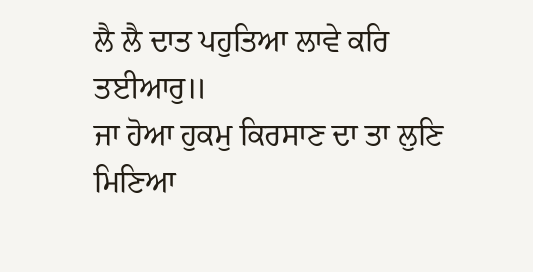ਲੈ ਲੈ ਦਾਤ ਪਹੁਤਿਆ ਲਾਵੇ ਕਰਿ ਤਈਆਰੁ॥
ਜਾ ਹੋਆ ਹੁਕਮੁ ਕਿਰਸਾਣ ਦਾ ਤਾ ਲੁਣਿ ਮਿਣਿਆ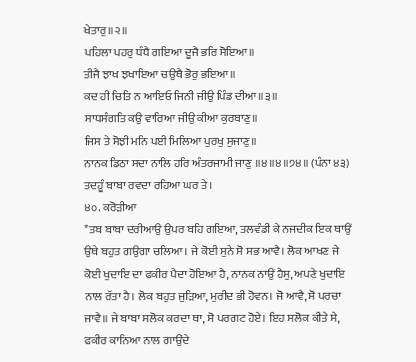ਖੇਤਾਰੁ॥੨॥
ਪਹਿਲਾ ਪਹਰੁ ਧੰਧੈ ਗਇਆ ਦੂਜੈ ਭਰਿ ਸੋਇਆ॥
ਤੀਜੈ ਝਾਖ ਝਖਾਇਆ ਚਉਥੈ ਭੋਰੁ ਭਇਆ॥
ਕਦ ਹੀ ਚਿਤਿ ਨ ਆਇਓ ਜਿਨੀ ਜੀਉ ਪਿੰਡ ਦੀਆ॥੩॥
ਸਾਧਸੰਗਤਿ ਕਉ ਵਾਰਿਆ ਜੀਉ ਕੀਆ ਕੁਰਬਾਣੁ॥
ਜਿਸ ਤੇ ਸੋਝੀ ਮਨਿ ਪਈ ਮਿਲਿਆ ਪੁਰਖੁ ਸੁਜਾਣੁ॥
ਨਾਨਕ ਡਿਠਾ ਸਦਾ ਨਾਲਿ ਹਰਿ ਅੰਤਰਜਾਮੀ ਜਾਣੁ ॥੪॥੪॥੭੪॥ (ਪੰਨਾ ੪੩)
ਤਦਹੂੰ ਬਾਬਾ ਰਵਦਾ ਰਹਿਆ ਘਰ ਤੇ।
੪੦. ਕਰੋੜੀਆ
*ਤਬ ਬਾਬਾ ਦਰੀਆਉ ਉਪਰ ਬਹਿ ਗਇਆ, ਤਲਵੰਡੀ ਕੇ ਨਜਦੀਕ ਇਕ ਥਾਉਂ ਉਥੇ ਬਹੁਤ ਗਉਗਾ ਚਲਿਆ। ਜੇ ਕੋਈ ਸੁਨੇ ਸੋ ਸਭ ਆਵੈ। ਲੋਕ ਆਖਣ ਜੇ ਕੋਈ ਖੁਦਾਇ ਦਾ ਫਕੀਰ ਪੈਦਾ ਹੋਇਆ ਹੈ, ਨਾਨਕ ਨਾਉਂ ਹੈਸੁ, ਅਪਣੇ ਖੁਦਾਇ ਨਾਲ ਰੱਤਾ ਹੈ। ਲੋਕ ਬਹੁਤ ਜੁੜਿਆ, ਮੁਰੀਦ ਭੀ ਹੋਵਨ। ਜੋ ਆਵੈ, ਸੋ ਪਰਚਾ ਜਾਵੈ॥ ਜੇ ਬਾਬਾ ਸਲੋਕ ਕਰਦਾ ਥਾ, ਸੋ ਪਰਗਟ ਹੋਏ। ਇਹ ਸਲੋਕ ਕੀਤੇ ਸੇ, ਫਕੀਰ ਕਾਨਿਆ ਨਾਲ ਗਾਉਂਦੇ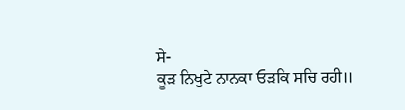ਸੇ-
ਕੂੜ ਨਿਖੁਟੇ ਨਾਨਕਾ ਓੜਕਿ ਸਚਿ ਰਹੀ॥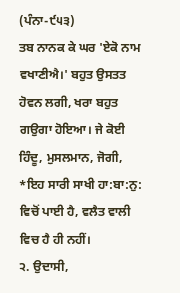(ਪੰਨਾ-੯੫੩)
ਤਬ ਨਾਨਕ ਕੇ ਘਰ 'ਏਕੋ ਨਾਮ ਵਖਾਣੀਐ।' ਬਹੁਤ ਉਸਤਤ ਹੋਵਨ ਲਗੀ, ਖਰਾ ਬਹੁਤ ਗਉਗਾ ਹੋਇਆ। ਜੇ ਕੋਈ ਹਿੰਦੂ, ਮੁਸਲਮਾਨ, ਜੋਗੀ,
*ਇਹ ਸਾਰੀ ਸਾਖੀ ਹਾ:ਬਾ:ਨੁ: ਵਿਚੋਂ ਪਾਈ ਹੈ, ਵਲੈਤ ਵਾਲੀ ਵਿਚ ਹੈ ਹੀ ਨਹੀਂ।
੨. ਉਦਾਸੀ,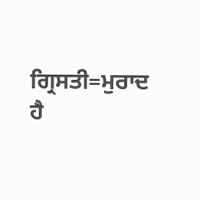ਗ੍ਰਿਸਤੀ=ਮੁਰਾਦ ਹੈ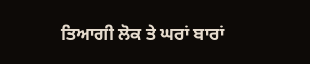ਤਿਆਗੀ ਲੋਕ ਤੇ ਘਰਾਂ ਬਾਰਾਂ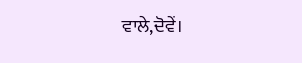ਵਾਲੇ,ਦੋਵੇਂ।